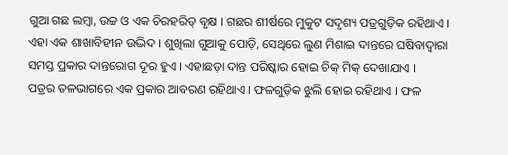ଗୁଆ ଗଛ ଲମ୍ବା, ଉଚ୍ଚ ଓ ଏକ ଚିରହରିତ୍ ବୃକ୍ଷ । ଗଛର ଶୀର୍ଷରେ ମୁକୁଟ ସଦୃଶ୍ୟ ପତ୍ରଗୁଡ଼ିକ ରହିଥାଏ । ଏହା ଏକ ଶାଖାବିହୀନ ଉଦ୍ଭିଦ । ଶୁଖିଲା ଗୁଆକୁ ପୋଡ଼ି, ସେଥିରେ ଲୁଣ ମିଶାଇ ଦାନ୍ତରେ ଘଷିବାଦ୍ୱାରା ସମସ୍ତ ପ୍ରକାର ଦାନ୍ତରୋଗ ଦୂର ହୁଏ । ଏହାଛଡ଼ା ଦାନ୍ତ ପରିଷ୍କାର ହୋଇ ଚିକ୍ ମିକ୍ ଦେଖାଯାଏ ।
ପତ୍ରର ତଳଭାଗରେ ଏକ ପ୍ରକାର ଆବରଣ ରହିଥାଏ । ଫଳଗୁଡ଼ିକ ଝୁଲି ହୋଇ ରହିଥାଏ । ଫଳ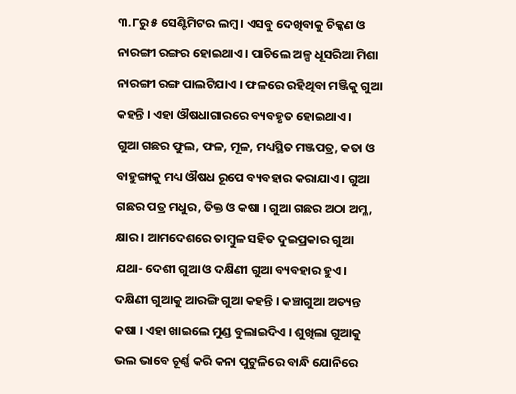୩.୮ରୁ ୫ ସେଣ୍ଟିମିଟର ଲମ୍ବ । ଏସବୁ ଦେଖିବାକୁ ଚିକ୍କଣ ଓ ନାରଙ୍ଗୀ ରଙ୍ଗର ହୋଇଥାଏ । ପାଚିଲେ ଅଳ୍ପ ଧୂସରିଆ ମିଶା ନାରଙ୍ଗୀ ରଙ୍ଗ ପାଲଟିଯାଏ । ଫଳରେ ରହିଥିବା ମଞ୍ଜିକୁ ଗୁଆ କହନ୍ତି । ଏହା ଔଷଧାଗାରରେ ବ୍ୟବହୃତ ହୋଇଥାଏ ।
ଗୁଆ ଗଛର ଫୁଲ, ଫଳ, ମୂଳ, ମଧ୍ୟସ୍ଥିତ ମଞ୍ଜପତ୍ର, କତା ଓ ବାହୁଙ୍ଗାକୁ ମଧ୍ୟ ଔଷଧ ରୂପେ ବ୍ୟବହାର କରାଯାଏ । ଗୁଆ ଗଛର ପତ୍ର ମଧୁର, ତିକ୍ତ ଓ କଷା । ଗୁଆ ଗଛର ଅଠା ଅମ୍ଳ, କ୍ଷାର । ଆମଦେଶରେ ତାମ୍ବୁଳ ସହିତ ଦୁଇପ୍ରକାର ଗୁଆ ଯଥା- ଦେଶୀ ଗୁଆ ଓ ଦକ୍ଷିଣୀ ଗୁଆ ବ୍ୟବହାର ହୁଏ । ଦକ୍ଷିଣୀ ଗୁଆକୁ ଆରଙ୍ଗି ଗୁଆ କହନ୍ତି । କଞ୍ଚାଗୁଆ ଅତ୍ୟନ୍ତ କଷା । ଏହା ଖାଇଲେ ମୁଣ୍ଡ ବୁଲାଇଦିଏ । ଶୁଖିଲା ଗୁଆକୁ ଭଲ ଭାବେ ଚୂର୍ଣ୍ଣ କରି କନା ପୁଟୁଳିରେ ବାନ୍ଧି ଯୋନିରେ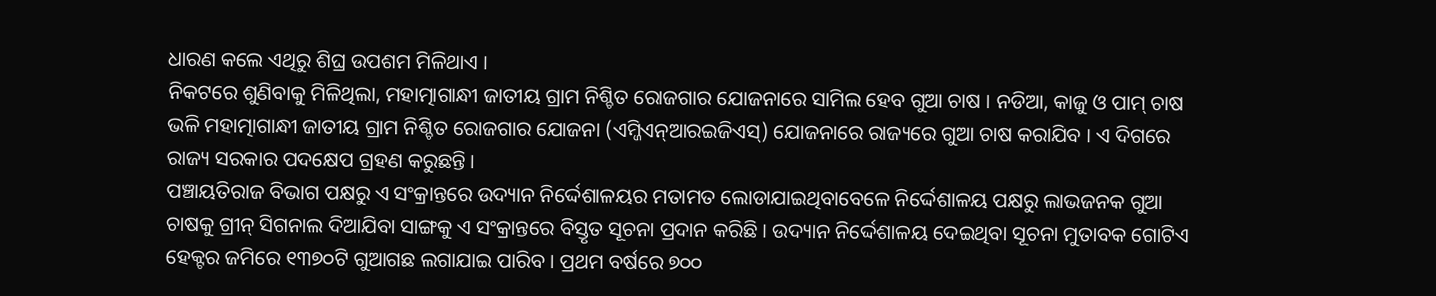ଧାରଣ କଲେ ଏଥିରୁ ଶିଘ୍ର ଉପଶମ ମିଳିଥାଏ ।
ନିକଟରେ ଶୁଣିବାକୁ ମିଳିଥିଲା, ମହାତ୍ମାଗାନ୍ଧୀ ଜାତୀୟ ଗ୍ରାମ ନିଶ୍ଚିତ ରୋଜଗାର ଯୋଜନାରେ ସାମିଲ ହେବ ଗୁଆ ଚାଷ । ନଡିଆ, କାଜୁ ଓ ପାମ୍ ଚାଷ ଭଳି ମହାତ୍ମାଗାନ୍ଧୀ ଜାତୀୟ ଗ୍ରାମ ନିଶ୍ଚିତ ରୋଜଗାର ଯୋଜନା (ଏମ୍ଜିଏନ୍ଆରଇଜିଏସ୍) ଯୋଜନାରେ ରାଜ୍ୟରେ ଗୁଆ ଚାଷ କରାଯିବ । ଏ ଦିଗରେ ରାଜ୍ୟ ସରକାର ପଦକ୍ଷେପ ଗ୍ରହଣ କରୁଛନ୍ତି ।
ପଞ୍ଚାୟତିରାଜ ବିଭାଗ ପକ୍ଷରୁ ଏ ସଂକ୍ରାନ୍ତରେ ଉଦ୍ୟାନ ନିର୍ଦ୍ଦେଶାଳୟର ମତାମତ ଲୋଡାଯାଇଥିବାବେଳେ ନିର୍ଦ୍ଦେଶାଳୟ ପକ୍ଷରୁ ଲାଭଜନକ ଗୁଆ ଚାଷକୁ ଗ୍ରୀନ୍ ସିଗନାଲ ଦିଆଯିବା ସାଙ୍ଗକୁ ଏ ସଂକ୍ରାନ୍ତରେ ବିସ୍ତୃତ ସୂଚନା ପ୍ରଦାନ କରିଛି । ଉଦ୍ୟାନ ନିର୍ଦ୍ଦେଶାଳୟ ଦେଇଥିବା ସୂଚନା ମୁତାବକ ଗୋଟିଏ ହେକ୍ଟର ଜମିରେ ୧୩୭୦ଟି ଗୁଆଗଛ ଲଗାଯାଇ ପାରିବ । ପ୍ରଥମ ବର୍ଷରେ ୭୦୦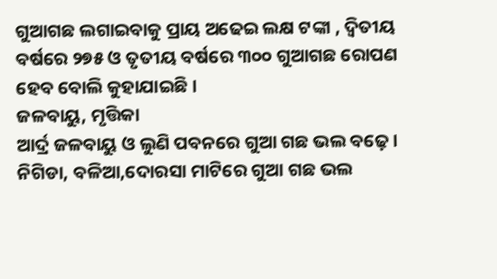ଗୁଆଗଛ ଲଗାଇବାକୁ ପ୍ରାୟ ଅଢେଇ ଲକ୍ଷ ଟଙ୍କା , ଦ୍ୱିତୀୟ ବର୍ଷରେ ୨୭୫ ଓ ତୃତୀୟ ବର୍ଷରେ ୩୦୦ ଗୁଆଗଛ ରୋପଣ ହେବ ବୋଲି କୁହାଯାଇଛି ।
ଜଳବାୟୁ, ମୃତ୍ତିକା
ଆର୍ଦ୍ର ଜଳବାୟୁ ଓ ଲୁଣି ପବନରେ ଗୁଆ ଗଛ ଭଲ ବଢ଼େ । ନିଗିଡା, ବଳିଆ,ଦୋରସା ମାଟିରେ ଗୁଆ ଗଛ ଭଲ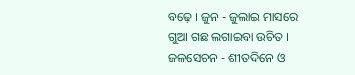ବଢ଼େ । ଜୁନ - ଜୁଲାଇ ମାସରେ ଗୁଆ ଗଛ ଲଗାଇବା ଉଚିତ ।
ଜଳସେଚନ - ଶୀତଦିନେ ଓ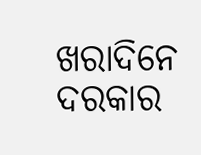ଖରାଦିନେ ଦରକାର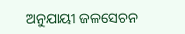ଅନୁଯାୟୀ ଜଳସେଚନ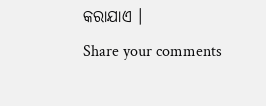କରାଯାଏ ।
Share your comments